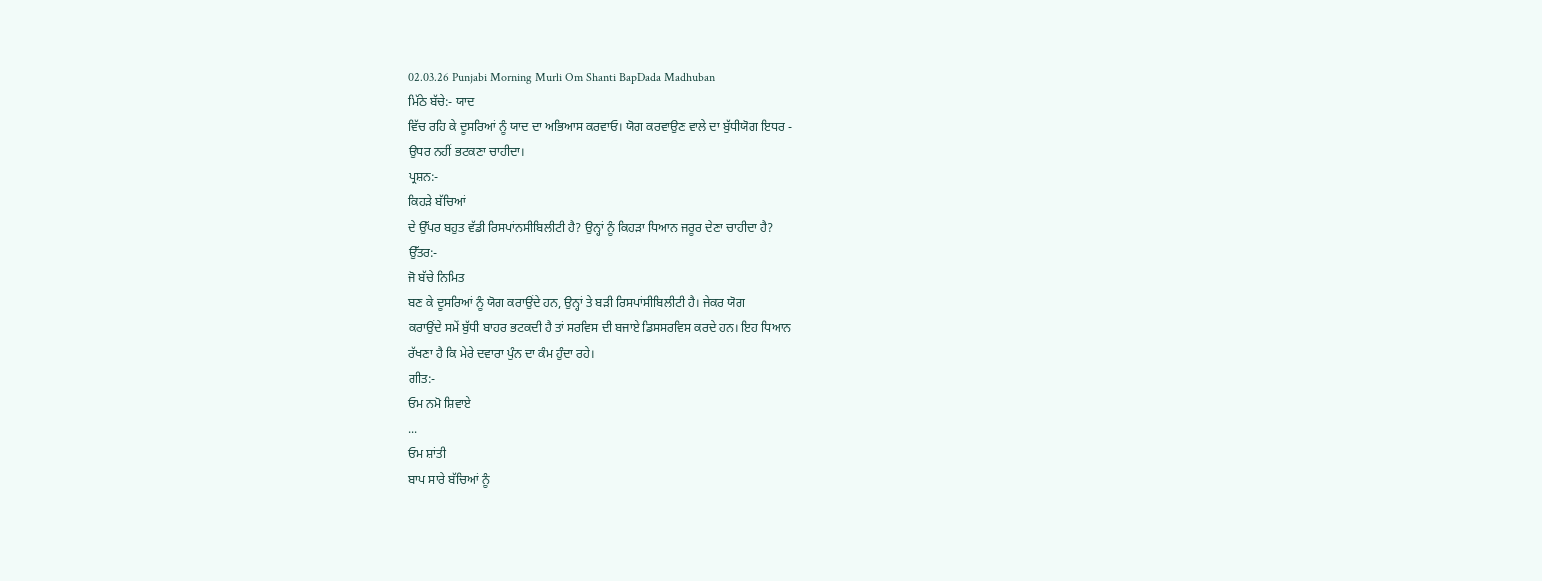02.03.26 Punjabi Morning Murli Om Shanti BapDada Madhuban
ਮਿੱਠੇ ਬੱਚੇ:- ਯਾਦ
ਵਿੱਚ ਰਹਿ ਕੇ ਦੂਸਰਿਆਂ ਨੂੰ ਯਾਦ ਦਾ ਅਭਿਆਸ ਕਰਵਾਓ। ਯੋਗ ਕਰਵਾਉਣ ਵਾਲੇ ਦਾ ਬੁੱਧੀਯੋਗ ਇਧਰ -
ਉਧਰ ਨਹੀਂ ਭਟਕਣਾ ਚਾਹੀਦਾ।
ਪ੍ਰਸ਼ਨ:-
ਕਿਹੜੇ ਬੱਚਿਆਂ
ਦੇ ਉੱਪਰ ਬਹੁਤ ਵੱਡੀ ਰਿਸਪਾਂਨਸੀਬਿਲੀਟੀ ਹੈ? ਉਨ੍ਹਾਂ ਨੂੰ ਕਿਹੜਾ ਧਿਆਨ ਜਰੂਰ ਦੇਣਾ ਚਾਹੀਦਾ ਹੈ?
ਉੱਤਰ:-
ਜੋ ਬੱਚੇ ਨਿਮਿਤ
ਬਣ ਕੇ ਦੂਸਰਿਆਂ ਨੂੰ ਯੋਗ ਕਰਾਉਂਦੇ ਹਨ, ਉਨ੍ਹਾਂ ਤੇ ਬੜੀ ਰਿਸਪਾਂਸੀਬਿਲੀਟੀ ਹੈ। ਜੇਕਰ ਯੋਗ
ਕਰਾਉਂਦੇ ਸਮੇਂ ਬੁੱਧੀ ਬਾਹਰ ਭਟਕਦੀ ਹੈ ਤਾਂ ਸਰਵਿਸ ਦੀ ਬਜਾਏ ਡਿਸਸਰਵਿਸ ਕਰਦੇ ਹਨ। ਇਹ ਧਿਆਨ
ਰੱਖਣਾ ਹੈ ਕਿ ਮੇਰੇ ਦਵਾਰਾ ਪੁੰਨ ਦਾ ਕੰਮ ਹੁੰਦਾ ਰਹੇ।
ਗੀਤ:-
ਓਮ ਨਮੋ ਸ਼ਿਵਾਏ
...
ਓਮ ਸ਼ਾਂਤੀ
ਬਾਪ ਸਾਰੇ ਬੱਚਿਆਂ ਨੂੰ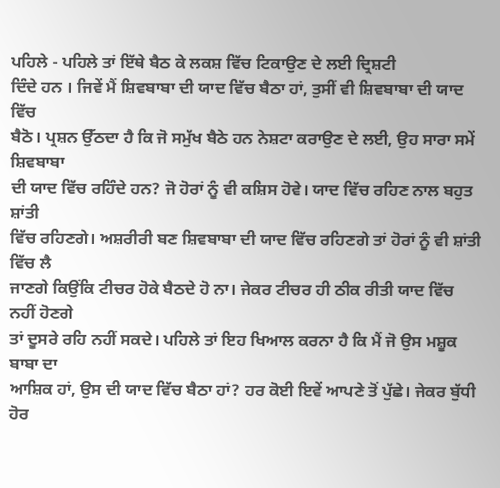ਪਹਿਲੇ - ਪਹਿਲੇ ਤਾਂ ਇੱਥੇ ਬੈਠ ਕੇ ਲਕਸ਼ ਵਿੱਚ ਟਿਕਾਉਣ ਦੇ ਲਈ ਦ੍ਰਿਸ਼ਟੀ
ਦਿੰਦੇ ਹਨ । ਜਿਵੇਂ ਮੈਂ ਸ਼ਿਵਬਾਬਾ ਦੀ ਯਾਦ ਵਿੱਚ ਬੈਠਾ ਹਾਂ, ਤੁਸੀਂ ਵੀ ਸ਼ਿਵਬਾਬਾ ਦੀ ਯਾਦ ਵਿੱਚ
ਬੈਠੋ। ਪ੍ਰਸ਼ਨ ਉੱਠਦਾ ਹੈ ਕਿ ਜੋ ਸਮੁੱਖ ਬੈਠੇ ਹਨ ਨੇਸ਼ਟਾ ਕਰਾਉਣ ਦੇ ਲਈ, ਉਹ ਸਾਰਾ ਸਮੇਂ ਸ਼ਿਵਬਾਬਾ
ਦੀ ਯਾਦ ਵਿੱਚ ਰਹਿੰਦੇ ਹਨ? ਜੋ ਹੋਰਾਂ ਨੂੰ ਵੀ ਕਸ਼ਿਸ ਹੋਵੇ। ਯਾਦ ਵਿੱਚ ਰਹਿਣ ਨਾਲ ਬਹੁਤ ਸ਼ਾਂਤੀ
ਵਿੱਚ ਰਹਿਣਗੇ। ਅਸ਼ਰੀਰੀ ਬਣ ਸ਼ਿਵਬਾਬਾ ਦੀ ਯਾਦ ਵਿੱਚ ਰਹਿਣਗੇ ਤਾਂ ਹੋਰਾਂ ਨੂੰ ਵੀ ਸ਼ਾਂਤੀ ਵਿੱਚ ਲੈ
ਜਾਣਗੇ ਕਿਉਂਕਿ ਟੀਚਰ ਹੋਕੇ ਬੈਠਦੇ ਹੋ ਨਾ। ਜੇਕਰ ਟੀਚਰ ਹੀ ਠੀਕ ਰੀਤੀ ਯਾਦ ਵਿੱਚ ਨਹੀਂ ਹੋਣਗੇ
ਤਾਂ ਦੂਸਰੇ ਰਹਿ ਨਹੀਂ ਸਕਦੇ। ਪਹਿਲੇ ਤਾਂ ਇਹ ਖਿਆਲ ਕਰਨਾ ਹੈ ਕਿ ਮੈਂ ਜੋ ਉਸ ਮਸ਼ੂਕ ਬਾਬਾ ਦਾ
ਆਸ਼ਿਕ ਹਾਂ, ਉਸ ਦੀ ਯਾਦ ਵਿੱਚ ਬੈਠਾ ਹਾਂ? ਹਰ ਕੋਈ ਇਵੇਂ ਆਪਣੇ ਤੋਂ ਪੁੱਛੇ। ਜੇਕਰ ਬੁੱਧੀ ਹੋਰ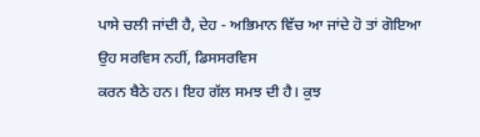ਪਾਸੇ ਚਲੀ ਜਾਂਦੀ ਹੈ, ਦੇਹ - ਅਭਿਮਾਨ ਵਿੱਚ ਆ ਜਾਂਦੇ ਹੋ ਤਾਂ ਗੋਇਆ ਉਹ ਸਰਵਿਸ ਨਹੀਂ, ਡਿਸਸਰਵਿਸ
ਕਰਨ ਬੈਠੇ ਹਨ। ਇਹ ਗੱਲ ਸਮਝ ਦੀ ਹੈ। ਕੁਝ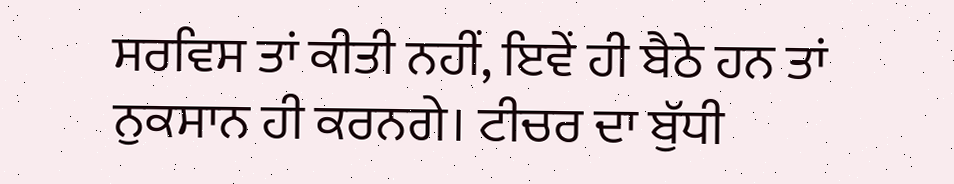ਸਰਵਿਸ ਤਾਂ ਕੀਤੀ ਨਹੀਂ, ਇਵੇਂ ਹੀ ਬੈਠੇ ਹਨ ਤਾਂ
ਨੁਕਸਾਨ ਹੀ ਕਰਨਗੇ। ਟੀਚਰ ਦਾ ਬੁੱਧੀ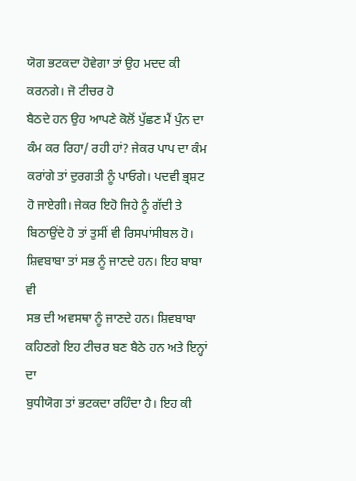ਯੋਗ ਭਟਕਦਾ ਹੋਵੇਗਾ ਤਾਂ ਉਹ ਮਦਦ ਕੀ ਕਰਨਗੇ। ਜੋ ਟੀਚਰ ਹੋ
ਬੈਠਦੇ ਹਨ ਉਹ ਆਪਣੇ ਕੋਲੋਂ ਪੁੱਛਣ ਮੈਂ ਪੁੰਨ ਦਾ ਕੰਮ ਕਰ ਰਿਹਾ/ ਰਹੀ ਹਾਂ? ਜੇਕਰ ਪਾਪ ਦਾ ਕੰਮ
ਕਰਾਂਗੇ ਤਾਂ ਦੁਰਗਤੀ ਨੂੰ ਪਾਓਗੇ। ਪਦਵੀ ਭ੍ਰਸ਼ਟ ਹੋ ਜਾਏਗੀ। ਜੇਕਰ ਇਹੋ ਜਿਹੇ ਨੂੰ ਗੱਦੀ ਤੇ
ਬਿਠਾਉਂਦੇ ਹੋ ਤਾਂ ਤੁਸੀਂ ਵੀ ਰਿਸਪਾਂਸੀਬਲ ਹੋ। ਸ਼ਿਵਬਾਬਾ ਤਾਂ ਸਭ ਨੂੰ ਜਾਣਦੇ ਹਨ। ਇਹ ਬਾਬਾ ਵੀ
ਸਭ ਦੀ ਅਵਸਥਾ ਨੂੰ ਜਾਣਦੇ ਹਨ। ਸ਼ਿਵਬਾਬਾ ਕਹਿਣਗੇ ਇਹ ਟੀਚਰ ਬਣ ਬੈਠੇ ਹਨ ਅਤੇ ਇਨ੍ਹਾਂ ਦਾ
ਬੁਧੀਯੋਗ ਤਾਂ ਭਟਕਦਾ ਰਹਿੰਦਾ ਹੈ। ਇਹ ਕੀ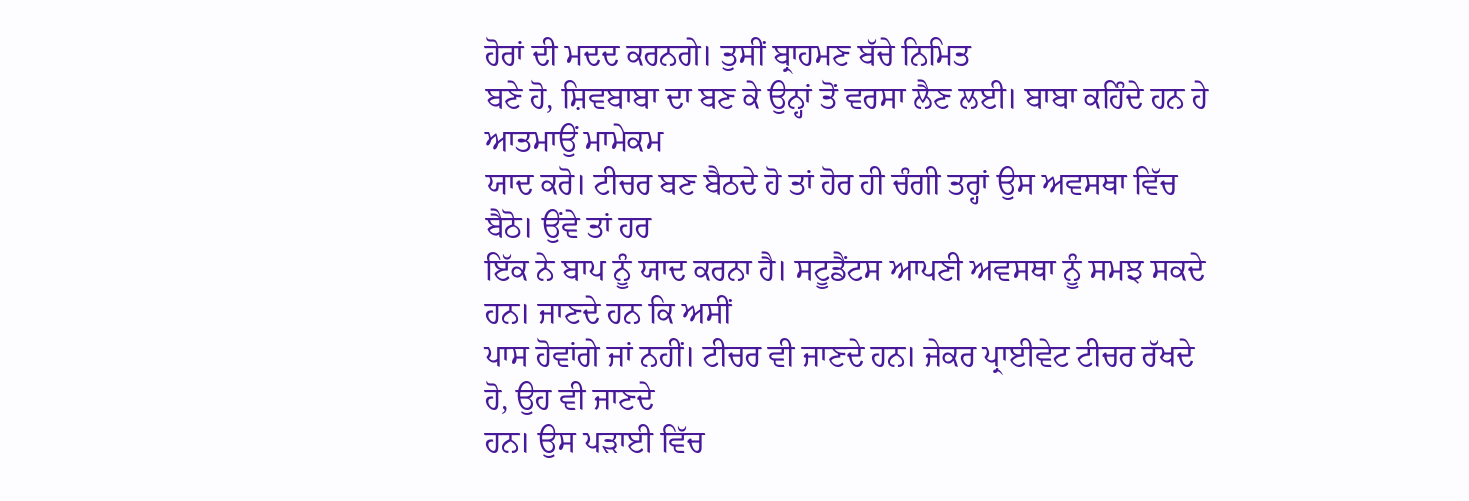ਹੋਰਾਂ ਦੀ ਮਦਦ ਕਰਨਗੇ। ਤੁਸੀਂ ਬ੍ਰਾਹਮਣ ਬੱਚੇ ਨਿਮਿਤ
ਬਣੇ ਹੋ, ਸ਼ਿਵਬਾਬਾ ਦਾ ਬਣ ਕੇ ਉਨ੍ਹਾਂ ਤੋਂ ਵਰਸਾ ਲੈਣ ਲਈ। ਬਾਬਾ ਕਹਿੰਦੇ ਹਨ ਹੇ ਆਤਮਾਉਂ ਮਾਮੇਕਮ
ਯਾਦ ਕਰੋ। ਟੀਚਰ ਬਣ ਬੈਠਦੇ ਹੋ ਤਾਂ ਹੋਰ ਹੀ ਚੰਗੀ ਤਰ੍ਹਾਂ ਉਸ ਅਵਸਥਾ ਵਿੱਚ ਬੈਠੋ। ਉਂਵੇ ਤਾਂ ਹਰ
ਇੱਕ ਨੇ ਬਾਪ ਨੂੰ ਯਾਦ ਕਰਨਾ ਹੈ। ਸਟੂਡੈਂਟਸ ਆਪਣੀ ਅਵਸਥਾ ਨੂੰ ਸਮਝ ਸਕਦੇ ਹਨ। ਜਾਣਦੇ ਹਨ ਕਿ ਅਸੀਂ
ਪਾਸ ਹੋਵਾਂਗੇ ਜਾਂ ਨਹੀਂ। ਟੀਚਰ ਵੀ ਜਾਣਦੇ ਹਨ। ਜੇਕਰ ਪ੍ਰਾਈਵੇਟ ਟੀਚਰ ਰੱਖਦੇ ਹੋ, ਉਹ ਵੀ ਜਾਣਦੇ
ਹਨ। ਉਸ ਪੜਾਈ ਵਿੱਚ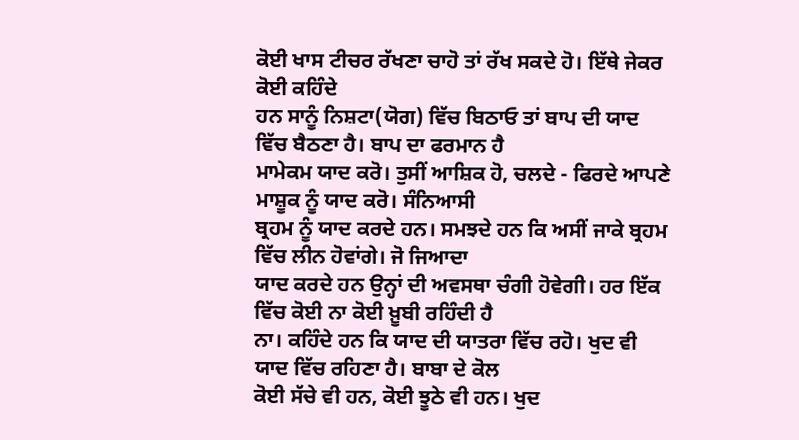ਕੋਈ ਖਾਸ ਟੀਚਰ ਰੱਖਣਾ ਚਾਹੋ ਤਾਂ ਰੱਖ ਸਕਦੇ ਹੋ। ਇੱਥੇ ਜੇਕਰ ਕੋਈ ਕਹਿੰਦੇ
ਹਨ ਸਾਨੂੰ ਨਿਸ਼ਟਾ(ਯੋਗ) ਵਿੱਚ ਬਿਠਾਓ ਤਾਂ ਬਾਪ ਦੀ ਯਾਦ ਵਿੱਚ ਬੈਠਣਾ ਹੈ। ਬਾਪ ਦਾ ਫਰਮਾਨ ਹੈ
ਮਾਮੇਕਮ ਯਾਦ ਕਰੋ। ਤੁਸੀਂ ਆਸ਼ਿਕ ਹੋ, ਚਲਦੇ - ਫਿਰਦੇ ਆਪਣੇ ਮਾਸ਼ੂਕ ਨੂੰ ਯਾਦ ਕਰੋ। ਸੰਨਿਆਸੀ
ਬ੍ਰਹਮ ਨੂੰ ਯਾਦ ਕਰਦੇ ਹਨ। ਸਮਝਦੇ ਹਨ ਕਿ ਅਸੀਂ ਜਾਕੇ ਬ੍ਰਹਮ ਵਿੱਚ ਲੀਨ ਹੋਵਾਂਗੇ। ਜੋ ਜਿਆਦਾ
ਯਾਦ ਕਰਦੇ ਹਨ ਉਨ੍ਹਾਂ ਦੀ ਅਵਸਥਾ ਚੰਗੀ ਹੋਵੇਗੀ। ਹਰ ਇੱਕ ਵਿੱਚ ਕੋਈ ਨਾ ਕੋਈ ਖ਼ੂਬੀ ਰਹਿੰਦੀ ਹੈ
ਨਾ। ਕਹਿੰਦੇ ਹਨ ਕਿ ਯਾਦ ਦੀ ਯਾਤਰਾ ਵਿੱਚ ਰਹੋ। ਖੁਦ ਵੀ ਯਾਦ ਵਿੱਚ ਰਹਿਣਾ ਹੈ। ਬਾਬਾ ਦੇ ਕੋਲ
ਕੋਈ ਸੱਚੇ ਵੀ ਹਨ, ਕੋਈ ਝੂਠੇ ਵੀ ਹਨ। ਖੁਦ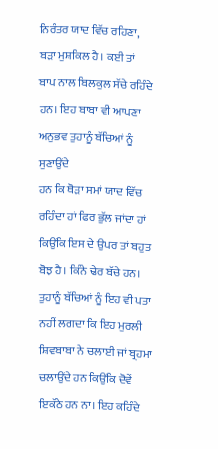ਨਿਰੰਤਰ ਯਾਦ ਵਿੱਚ ਰਹਿਣਾ, ਬੜਾ ਮੁਸ਼ਕਿਲ ਹੈ। ਕਈ ਤਾਂ
ਬਾਪ ਨਾਲ ਬਿਲਕੁਲ ਸੱਚੇ ਰਹਿੰਦੇ ਹਨ। ਇਹ ਬਾਬਾ ਵੀ ਆਪਣਾ ਅਨੁਭਵ ਤੁਹਾਨੂੰ ਬੱਚਿਆਂ ਨੂੰ ਸੁਣਾਉਂਦੇ
ਹਨ ਕਿ ਥੋੜਾ ਸਮਾਂ ਯਾਦ ਵਿੱਚ ਰਹਿੰਦਾ ਹਾਂ ਫਿਰ ਭੁੱਲ ਜਾਂਦਾ ਹਾਂ ਕਿਉਂਕਿ ਇਸ ਦੇ ਉਪਰ ਤਾਂ ਬਹੁਤ
ਬੋਝ ਹੈ। ਕਿੰਨੇ ਢੇਰ ਬੱਚੇ ਹਨ। ਤੁਹਾਨੂੰ ਬੱਚਿਆਂ ਨੂੰ ਇਹ ਵੀ ਪਤਾ ਨਹੀਂ ਲਗਦਾ ਕਿ ਇਹ ਮੁਰਲੀ
ਸ਼ਿਵਬਾਬਾ ਨੇ ਚਲਾਈ ਜਾਂ ਬ੍ਰਹਮਾ ਚਲਾਉਂਦੇ ਹਨ ਕਿਉਂਕਿ ਦੋਵੇਂ ਇਕੱਠੇ ਹਨ ਨਾ। ਇਹ ਕਹਿੰਦੇ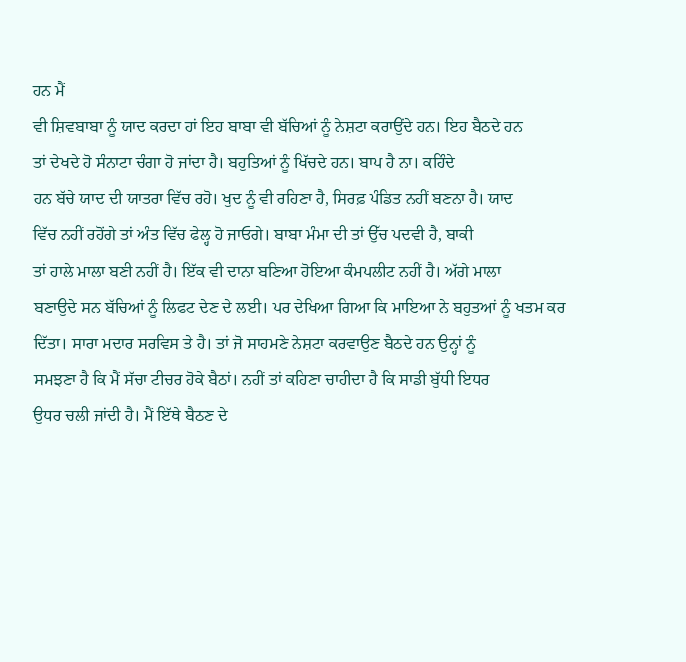ਹਨ ਮੈਂ
ਵੀ ਸ਼ਿਵਬਾਬਾ ਨੂੰ ਯਾਦ ਕਰਦਾ ਹਾਂ ਇਹ ਬਾਬਾ ਵੀ ਬੱਚਿਆਂ ਨੂੰ ਨੇਸ਼ਟਾ ਕਰਾਉਂਦੇ ਹਨ। ਇਹ ਬੈਠਦੇ ਹਨ
ਤਾਂ ਦੇਖਦੇ ਹੋ ਸੰਨਾਟਾ ਚੰਗਾ ਹੋ ਜਾਂਦਾ ਹੈ। ਬਹੁਤਿਆਂ ਨੂੰ ਖਿੱਚਦੇ ਹਨ। ਬਾਪ ਹੈ ਨਾ। ਕਹਿੰਦੇ
ਹਨ ਬੱਚੇ ਯਾਦ ਦੀ ਯਾਤਰਾ ਵਿੱਚ ਰਹੋ। ਖੁਦ ਨੂੰ ਵੀ ਰਹਿਣਾ ਹੈ, ਸਿਰਫ਼ ਪੰਡਿਤ ਨਹੀਂ ਬਣਨਾ ਹੈ। ਯਾਦ
ਵਿੱਚ ਨਹੀਂ ਰਹੋਂਗੇ ਤਾਂ ਅੰਤ ਵਿੱਚ ਫੇਲ੍ਹ ਹੋ ਜਾਓਗੇ। ਬਾਬਾ ਮੰਮਾ ਦੀ ਤਾਂ ਉੱਚ ਪਦਵੀ ਹੈ, ਬਾਕੀ
ਤਾਂ ਹਾਲੇ ਮਾਲਾ ਬਣੀ ਨਹੀਂ ਹੈ। ਇੱਕ ਵੀ ਦਾਨਾ ਬਣਿਆ ਹੋਇਆ ਕੰਮਪਲੀਟ ਨਹੀਂ ਹੈ। ਅੱਗੇ ਮਾਲਾ
ਬਣਾਉਦੇ ਸਨ ਬੱਚਿਆਂ ਨੂੰ ਲਿਫਟ ਦੇਣ ਦੇ ਲਈ। ਪਰ ਦੇਖਿਆ ਗਿਆ ਕਿ ਮਾਇਆ ਨੇ ਬਹੁਤਆਂ ਨੂੰ ਖਤਮ ਕਰ
ਦਿੱਤਾ। ਸਾਰਾ ਮਦਾਰ ਸਰਵਿਸ ਤੇ ਹੈ। ਤਾਂ ਜੋ ਸਾਹਮਣੇ ਨੇਸ਼ਟਾ ਕਰਵਾਉਣ ਬੈਠਦੇ ਹਨ ਉਨ੍ਹਾਂ ਨੂੰ
ਸਮਝਣਾ ਹੈ ਕਿ ਮੈਂ ਸੱਚਾ ਟੀਚਰ ਹੋਕੇ ਬੈਠਾਂ। ਨਹੀਂ ਤਾਂ ਕਹਿਣਾ ਚਾਹੀਦਾ ਹੈ ਕਿ ਸਾਡੀ ਬੁੱਧੀ ਇਧਰ
ਉਧਰ ਚਲੀ ਜਾਂਦੀ ਹੈ। ਮੈਂ ਇੱਥੇ ਬੈਠਣ ਦੇ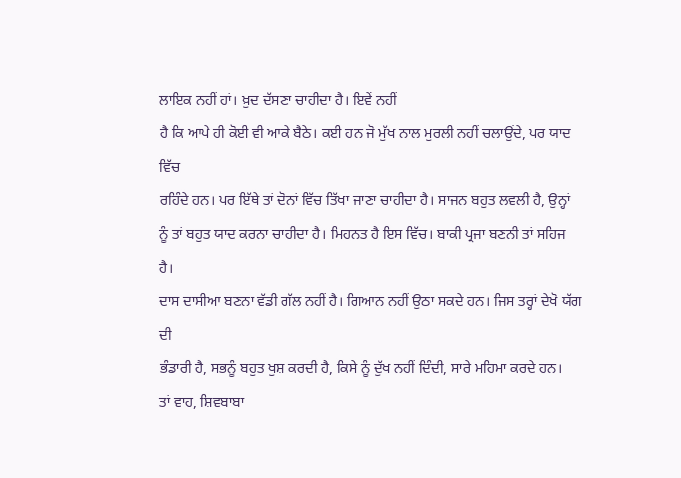ਲਾਇਕ ਨਹੀਂ ਹਾਂ। ਖ਼ੁਦ ਦੱਸਣਾ ਚਾਹੀਦਾ ਹੈ। ਇਵੇਂ ਨਹੀਂ
ਹੈ ਕਿ ਆਪੇ ਹੀ ਕੋਈ ਵੀ ਆਕੇ ਬੈਠੇ। ਕਈ ਹਨ ਜੋ ਮੁੱਖ ਨਾਲ ਮੁਰਲੀ ਨਹੀਂ ਚਲਾਉਂਦੇ, ਪਰ ਯਾਦ ਵਿੱਚ
ਰਹਿੰਦੇ ਹਨ। ਪਰ ਇੱਥੇ ਤਾਂ ਦੋਨਾਂ ਵਿੱਚ ਤਿੱਖਾ ਜਾਣਾ ਚਾਹੀਦਾ ਹੈ। ਸਾਜਨ ਬਹੁਤ ਲਵਲੀ ਹੈ, ਉਨ੍ਹਾਂ
ਨੂੰ ਤਾਂ ਬਹੁਤ ਯਾਦ ਕਰਨਾ ਚਾਹੀਦਾ ਹੈ। ਮਿਹਨਤ ਹੈ ਇਸ ਵਿੱਚ। ਬਾਕੀ ਪ੍ਰਜਾ ਬਣਨੀ ਤਾਂ ਸਹਿਜ ਹੈ।
ਦਾਸ ਦਾਸੀਆ ਬਣਨਾ ਵੱਡੀ ਗੱਲ ਨਹੀਂ ਹੈ। ਗਿਆਨ ਨਹੀਂ ਉਠਾ ਸਕਦੇ ਹਨ। ਜਿਸ ਤਰ੍ਹਾਂ ਦੇਖੋ ਯੱਗ ਦੀ
ਭੰਡਾਰੀ ਹੈ, ਸਭਨੂੰ ਬਹੁਤ ਖੁਸ਼ ਕਰਦੀ ਹੈ, ਕਿਸੇ ਨੂੰ ਦੁੱਖ ਨਹੀਂ ਦਿੰਦੀ, ਸਾਰੇ ਮਹਿਮਾ ਕਰਦੇ ਹਨ।
ਤਾਂ ਵਾਹ, ਸ਼ਿਵਬਾਬਾ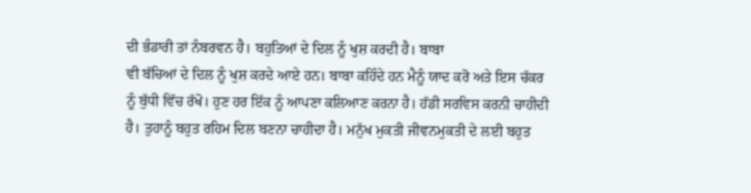ਦੀ ਭੰਡਾਰੀ ਤਾਂ ਨੰਬਰਵਨ ਹੈ। ਬਹੁਤਿਆਂ ਦੇ ਦਿਲ ਨੂੰ ਖੁਸ਼ ਕਰਦੀ ਹੈ। ਬਾਬਾ
ਵੀ ਬੱਚਿਆਂ ਦੇ ਦਿਲ ਨੂੰ ਖੁਸ਼ ਕਰਦੇ ਆਏ ਹਨ। ਬਾਬਾ ਕਹਿੰਦੇ ਹਨ ਮੈਨੂੰ ਯਾਦ ਕਰੋ ਅਤੇ ਇਸ ਚੱਕਰ
ਨੂੰ ਬੁੱਧੀ ਵਿੱਚ ਰੱਖੋ। ਹੁਣ ਹਰ ਇੱਕ ਨੂੰ ਆਪਣਾ ਕਲਿਆਣ ਕਰਨਾ ਹੈ। ਹੱਡੀ ਸਰਵਿਸ ਕਰਨੀ ਚਾਹੀਦੀ
ਹੈ। ਤੁਹਾਨੂੰ ਬਹੁਤ ਰਹਿਮ ਦਿਲ ਬਣਨਾ ਚਾਹੀਦਾ ਹੈ। ਮਨੁੱਖ ਮੁਕਤੀ ਜੀਵਨਮੁਕਤੀ ਦੇ ਲਈ ਬਹੁਤ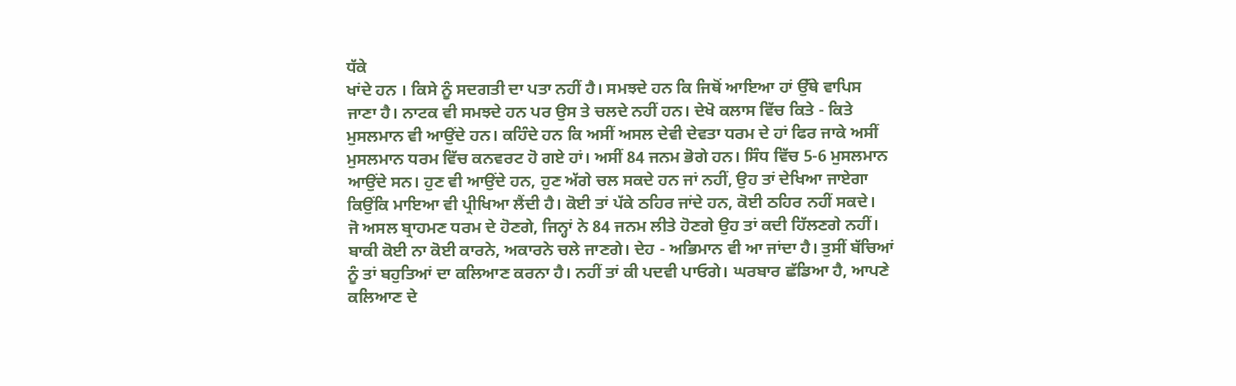ਧੱਕੇ
ਖਾਂਦੇ ਹਨ । ਕਿਸੇ ਨੂੰ ਸਦਗਤੀ ਦਾ ਪਤਾ ਨਹੀਂ ਹੈ। ਸਮਝਦੇ ਹਨ ਕਿ ਜਿਥੋਂ ਆਇਆ ਹਾਂ ਉੱਥੇ ਵਾਪਿਸ
ਜਾਣਾ ਹੈ। ਨਾਟਕ ਵੀ ਸਮਝਦੇ ਹਨ ਪਰ ਉਸ ਤੇ ਚਲਦੇ ਨਹੀਂ ਹਨ। ਦੇਖੋ ਕਲਾਸ ਵਿੱਚ ਕਿਤੇ - ਕਿਤੇ
ਮੁਸਲਮਾਨ ਵੀ ਆਉਂਦੇ ਹਨ। ਕਹਿੰਦੇ ਹਨ ਕਿ ਅਸੀਂ ਅਸਲ ਦੇਵੀ ਦੇਵਤਾ ਧਰਮ ਦੇ ਹਾਂ ਫਿਰ ਜਾਕੇ ਅਸੀਂ
ਮੁਸਲਮਾਨ ਧਰਮ ਵਿੱਚ ਕਨਵਰਟ ਹੋ ਗਏ ਹਾਂ। ਅਸੀਂ 84 ਜਨਮ ਭੋਗੇ ਹਨ। ਸਿੰਧ ਵਿੱਚ 5-6 ਮੁਸਲਮਾਨ
ਆਉਂਦੇ ਸਨ। ਹੁਣ ਵੀ ਆਉਂਦੇ ਹਨ, ਹੁਣ ਅੱਗੇ ਚਲ ਸਕਦੇ ਹਨ ਜਾਂ ਨਹੀਂ, ਉਹ ਤਾਂ ਦੇਖਿਆ ਜਾਏਗਾ
ਕਿਉਂਕਿ ਮਾਇਆ ਵੀ ਪ੍ਰੀਖਿਆ ਲੈਂਦੀ ਹੈ। ਕੋਈ ਤਾਂ ਪੱਕੇ ਠਹਿਰ ਜਾਂਦੇ ਹਨ, ਕੋਈ ਠਹਿਰ ਨਹੀਂ ਸਕਦੇ।
ਜੋ ਅਸਲ ਬ੍ਰਾਹਮਣ ਧਰਮ ਦੇ ਹੋਣਗੇ, ਜਿਨ੍ਹਾਂ ਨੇ 84 ਜਨਮ ਲੀਤੇ ਹੋਣਗੇ ਉਹ ਤਾਂ ਕਦੀ ਹਿੱਲਣਗੇ ਨਹੀਂ।
ਬਾਕੀ ਕੋਈ ਨਾ ਕੋਈ ਕਾਰਨੇ, ਅਕਾਰਨੇ ਚਲੇ ਜਾਣਗੇ। ਦੇਹ - ਅਭਿਮਾਨ ਵੀ ਆ ਜਾਂਦਾ ਹੈ। ਤੁਸੀਂ ਬੱਚਿਆਂ
ਨੂੰ ਤਾਂ ਬਹੁਤਿਆਂ ਦਾ ਕਲਿਆਣ ਕਰਨਾ ਹੈ। ਨਹੀਂ ਤਾਂ ਕੀ ਪਦਵੀ ਪਾਓਗੇ। ਘਰਬਾਰ ਛੱਡਿਆ ਹੈ, ਆਪਣੇ
ਕਲਿਆਣ ਦੇ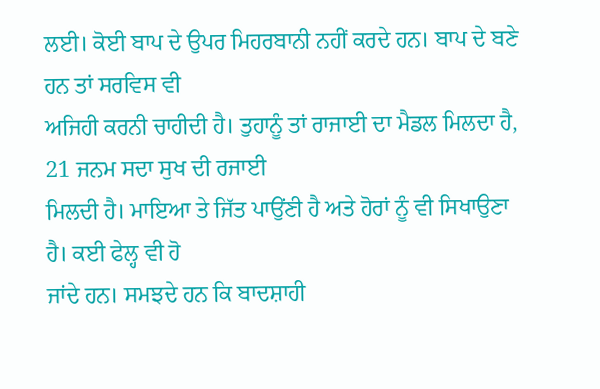ਲਈ। ਕੋਈ ਬਾਪ ਦੇ ਉਪਰ ਮਿਹਰਬਾਨੀ ਨਹੀਂ ਕਰਦੇ ਹਨ। ਬਾਪ ਦੇ ਬਣੇ ਹਨ ਤਾਂ ਸਰਵਿਸ ਵੀ
ਅਜਿਹੀ ਕਰਨੀ ਚਾਹੀਦੀ ਹੈ। ਤੁਹਾਨੂੰ ਤਾਂ ਰਾਜਾਈ ਦਾ ਮੈਡਲ ਮਿਲਦਾ ਹੈ, 21 ਜਨਮ ਸਦਾ ਸੁਖ ਦੀ ਰਜਾਈ
ਮਿਲਦੀ ਹੈ। ਮਾਇਆ ਤੇ ਜਿੱਤ ਪਾਉਂਣੀ ਹੈ ਅਤੇ ਹੋਰਾਂ ਨੂੰ ਵੀ ਸਿਖਾਉਣਾ ਹੈ। ਕਈ ਫੇਲ੍ਹ ਵੀ ਹੋ
ਜਾਂਦੇ ਹਨ। ਸਮਝਦੇ ਹਨ ਕਿ ਬਾਦਸ਼ਾਹੀ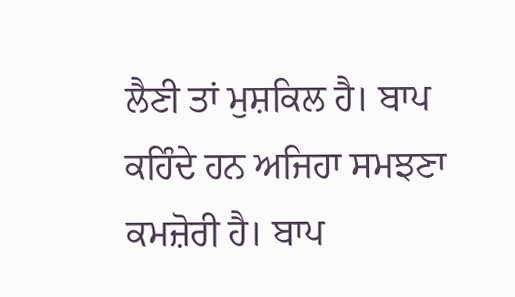ਲੈਣੀ ਤਾਂ ਮੁਸ਼ਕਿਲ ਹੈ। ਬਾਪ ਕਹਿੰਦੇ ਹਨ ਅਜਿਹਾ ਸਮਝਣਾ
ਕਮਜ਼ੋਰੀ ਹੈ। ਬਾਪ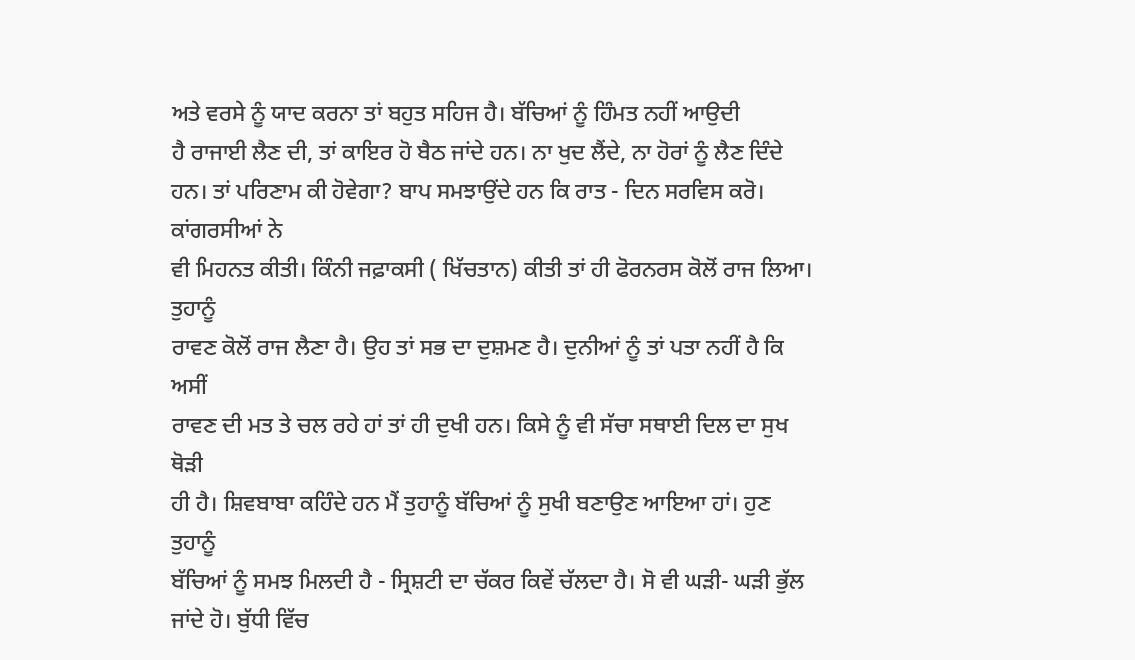ਅਤੇ ਵਰਸੇ ਨੂੰ ਯਾਦ ਕਰਨਾ ਤਾਂ ਬਹੁਤ ਸਹਿਜ ਹੈ। ਬੱਚਿਆਂ ਨੂੰ ਹਿੰਮਤ ਨਹੀਂ ਆਉਦੀ
ਹੈ ਰਾਜਾਈ ਲੈਣ ਦੀ, ਤਾਂ ਕਾਇਰ ਹੋ ਬੈਠ ਜਾਂਦੇ ਹਨ। ਨਾ ਖੁਦ ਲੈਂਦੇ, ਨਾ ਹੋਰਾਂ ਨੂੰ ਲੈਣ ਦਿੰਦੇ
ਹਨ। ਤਾਂ ਪਰਿਣਾਮ ਕੀ ਹੋਵੇਗਾ? ਬਾਪ ਸਮਝਾਉਂਦੇ ਹਨ ਕਿ ਰਾਤ - ਦਿਨ ਸਰਵਿਸ ਕਰੋ। ਕਾਂਗਰਸੀਆਂ ਨੇ
ਵੀ ਮਿਹਨਤ ਕੀਤੀ। ਕਿੰਨੀ ਜਫ਼ਾਕਸੀ ( ਖਿੱਚਤਾਨ) ਕੀਤੀ ਤਾਂ ਹੀ ਫੋਰਨਰਸ ਕੋਲੋਂ ਰਾਜ ਲਿਆ। ਤੁਹਾਨੂੰ
ਰਾਵਣ ਕੋਲੋਂ ਰਾਜ ਲੈਣਾ ਹੈ। ਉਹ ਤਾਂ ਸਭ ਦਾ ਦੁਸ਼ਮਣ ਹੈ। ਦੁਨੀਆਂ ਨੂੰ ਤਾਂ ਪਤਾ ਨਹੀਂ ਹੈ ਕਿ ਅਸੀਂ
ਰਾਵਣ ਦੀ ਮਤ ਤੇ ਚਲ ਰਹੇ ਹਾਂ ਤਾਂ ਹੀ ਦੁਖੀ ਹਨ। ਕਿਸੇ ਨੂੰ ਵੀ ਸੱਚਾ ਸਥਾਈ ਦਿਲ ਦਾ ਸੁਖ ਥੋੜੀ
ਹੀ ਹੈ। ਸ਼ਿਵਬਾਬਾ ਕਹਿੰਦੇ ਹਨ ਮੈਂ ਤੁਹਾਨੂੰ ਬੱਚਿਆਂ ਨੂੰ ਸੁਖੀ ਬਣਾਉਣ ਆਇਆ ਹਾਂ। ਹੁਣ ਤੁਹਾਨੂੰ
ਬੱਚਿਆਂ ਨੂੰ ਸਮਝ ਮਿਲਦੀ ਹੈ - ਸ੍ਰਿਸ਼ਟੀ ਦਾ ਚੱਕਰ ਕਿਵੇਂ ਚੱਲਦਾ ਹੈ। ਸੋ ਵੀ ਘੜੀ- ਘੜੀ ਭੁੱਲ
ਜਾਂਦੇ ਹੋ। ਬੁੱਧੀ ਵਿੱਚ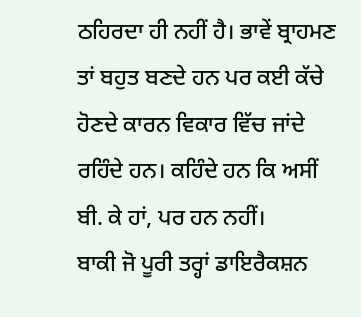ਠਹਿਰਦਾ ਹੀ ਨਹੀਂ ਹੈ। ਭਾਵੇਂ ਬ੍ਰਾਹਮਣ ਤਾਂ ਬਹੁਤ ਬਣਦੇ ਹਨ ਪਰ ਕਈ ਕੱਚੇ
ਹੋਣਦੇ ਕਾਰਨ ਵਿਕਾਰ ਵਿੱਚ ਜਾਂਦੇ ਰਹਿੰਦੇ ਹਨ। ਕਹਿੰਦੇ ਹਨ ਕਿ ਅਸੀਂ ਬੀ. ਕੇ ਹਾਂ, ਪਰ ਹਨ ਨਹੀਂ।
ਬਾਕੀ ਜੋ ਪੂਰੀ ਤਰ੍ਹਾਂ ਡਾਇਰੈਕਸ਼ਨ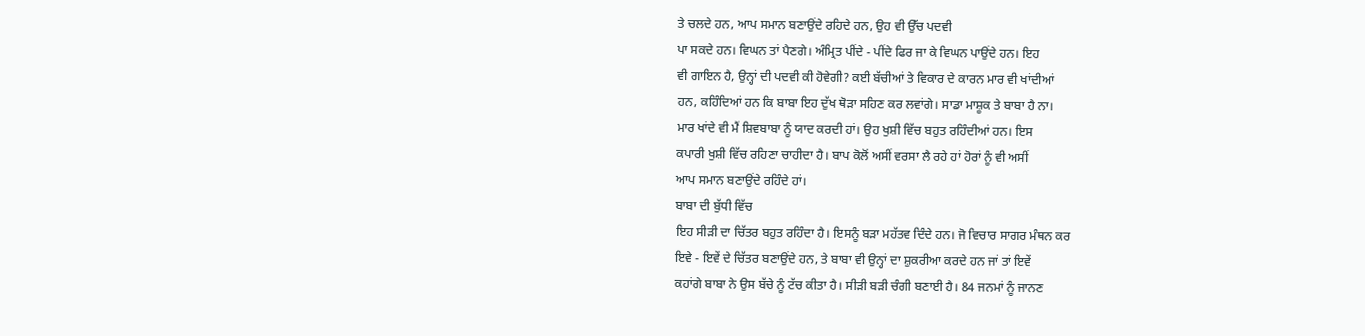ਤੇ ਚਲਦੇ ਹਨ, ਆਪ ਸਮਾਨ ਬਣਾਉਂਦੇ ਰਹਿਦੇ ਹਨ, ਉਹ ਵੀ ਉੱਚ ਪਦਵੀ
ਪਾ ਸਕਦੇ ਹਨ। ਵਿਘਨ ਤਾਂ ਪੈਣਗੇ। ਅੰਮ੍ਰਿਤ ਪੀਂਦੇ - ਪੀਂਦੇ ਫਿਰ ਜਾ ਕੇ ਵਿਘਨ ਪਾਉਂਦੇ ਹਨ। ਇਹ
ਵੀ ਗਾਇਨ ਹੈ, ਉਨ੍ਹਾਂ ਦੀ ਪਦਵੀ ਕੀ ਹੋਵੇਗੀ? ਕਈ ਬੱਚੀਆਂ ਤੇ ਵਿਕਾਰ ਦੇ ਕਾਰਨ ਮਾਰ ਵੀ ਖਾਂਦੀਆਂ
ਹਨ, ਕਹਿੰਦਿਆਂ ਹਨ ਕਿ ਬਾਬਾ ਇਹ ਦੁੱਖ ਥੋੜਾ ਸਹਿਣ ਕਰ ਲਵਾਂਗੇ। ਸਾਡਾ ਮਾਸ਼ੂਕ ਤੇ ਬਾਬਾ ਹੈ ਨਾ।
ਮਾਰ ਖਾਂਦੇ ਵੀ ਮੈਂ ਸ਼ਿਵਬਾਬਾ ਨੂੰ ਯਾਦ ਕਰਦੀ ਹਾਂ। ਉਹ ਖੁਸ਼ੀ ਵਿੱਚ ਬਹੁਤ ਰਹਿੰਦੀਆਂ ਹਨ। ਇਸ
ਕਪਾਰੀ ਖੁਸ਼ੀ ਵਿੱਚ ਰਹਿਣਾ ਚਾਹੀਦਾ ਹੈ। ਬਾਪ ਕੋਲੋਂ ਅਸੀਂ ਵਰਸਾ ਲੈ ਰਹੇ ਹਾਂ ਹੋਰਾਂ ਨੂੰ ਵੀ ਅਸੀਂ
ਆਪ ਸਮਾਨ ਬਣਾਉਂਦੇ ਰਹਿੰਦੇ ਹਾਂ।
ਬਾਬਾ ਦੀ ਬੁੱਧੀ ਵਿੱਚ
ਇਹ ਸੀੜੀ ਦਾ ਚਿੱਤਰ ਬਹੁਤ ਰਹਿੰਦਾ ਹੈ। ਇਸਨੂੰ ਬੜਾ ਮਹੱਤਵ ਦਿੰਦੇ ਹਨ। ਜੋ ਵਿਚਾਰ ਸਾਗਰ ਮੰਥਨ ਕਰ
ਇਵੇ - ਇਵੇਂ ਦੇ ਚਿੱਤਰ ਬਣਾਉਂਦੇ ਹਨ, ਤੇ ਬਾਬਾ ਵੀ ਉਨ੍ਹਾਂ ਦਾ ਸ਼ੁਕਰੀਆ ਕਰਦੇ ਹਨ ਜਾਂ ਤਾਂ ਇਵੇਂ
ਕਹਾਂਗੇ ਬਾਬਾ ਨੇ ਉਸ ਬੱਚੇ ਨੂੰ ਟੱਚ ਕੀਤਾ ਹੈ। ਸੀੜੀ ਬੜੀ ਚੰਗੀ ਬਣਾਈ ਹੈ। 84 ਜਨਮਾਂ ਨੂੰ ਜਾਨਣ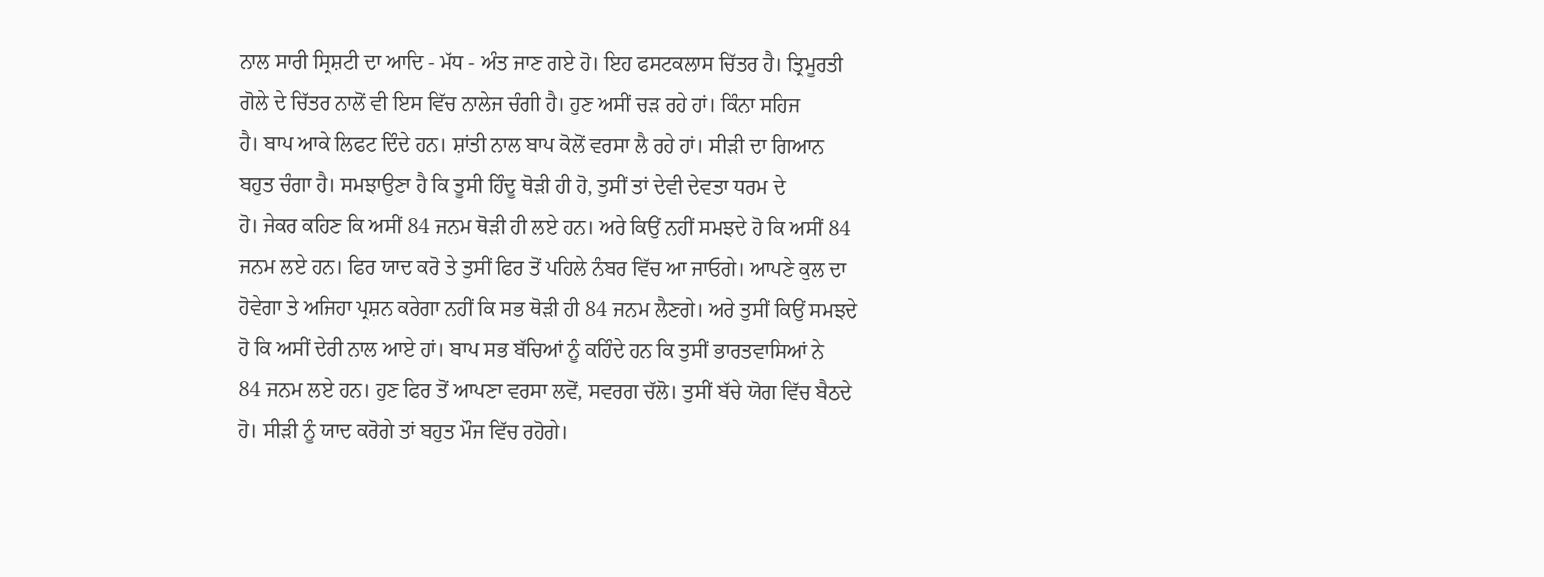ਨਾਲ ਸਾਰੀ ਸ੍ਰਿਸ਼ਟੀ ਦਾ ਆਦਿ - ਮੱਧ - ਅੰਤ ਜਾਣ ਗਏ ਹੋ। ਇਹ ਫਸਟਕਲਾਸ ਚਿੱਤਰ ਹੈ। ਤ੍ਰਿਮੂਰਤੀ
ਗੋਲੇ ਦੇ ਚਿੱਤਰ ਨਾਲੋਂ ਵੀ ਇਸ ਵਿੱਚ ਨਾਲੇਜ ਚੰਗੀ ਹੈ। ਹੁਣ ਅਸੀਂ ਚੜ ਰਹੇ ਹਾਂ। ਕਿੰਨਾ ਸਹਿਜ
ਹੈ। ਬਾਪ ਆਕੇ ਲਿਫਟ ਦਿੰਦੇ ਹਨ। ਸ਼ਾਂਤੀ ਨਾਲ ਬਾਪ ਕੋਲੋਂ ਵਰਸਾ ਲੈ ਰਹੇ ਹਾਂ। ਸੀੜੀ ਦਾ ਗਿਆਨ
ਬਹੁਤ ਚੰਗਾ ਹੈ। ਸਮਝਾਉਣਾ ਹੈ ਕਿ ਤੂਸੀ ਹਿੰਦੂ ਥੋੜੀ ਹੀ ਹੋ, ਤੁਸੀਂ ਤਾਂ ਦੇਵੀ ਦੇਵਤਾ ਧਰਮ ਦੇ
ਹੋ। ਜੇਕਰ ਕਹਿਣ ਕਿ ਅਸੀਂ 84 ਜਨਮ ਥੋੜੀ ਹੀ ਲਏ ਹਨ। ਅਰੇ ਕਿਉਂ ਨਹੀਂ ਸਮਝਦੇ ਹੋ ਕਿ ਅਸੀਂ 84
ਜਨਮ ਲਏ ਹਨ। ਫਿਰ ਯਾਦ ਕਰੋ ਤੇ ਤੁਸੀਂ ਫਿਰ ਤੋਂ ਪਹਿਲੇ ਨੰਬਰ ਵਿੱਚ ਆ ਜਾਓਗੇ। ਆਪਣੇ ਕੁਲ ਦਾ
ਹੋਵੇਗਾ ਤੇ ਅਜਿਹਾ ਪ੍ਰਸ਼ਨ ਕਰੇਗਾ ਨਹੀਂ ਕਿ ਸਭ ਥੋੜੀ ਹੀ 84 ਜਨਮ ਲੈਣਗੇ। ਅਰੇ ਤੁਸੀਂ ਕਿਉਂ ਸਮਝਦੇ
ਹੋ ਕਿ ਅਸੀਂ ਦੇਰੀ ਨਾਲ ਆਏ ਹਾਂ। ਬਾਪ ਸਭ ਬੱਚਿਆਂ ਨੂੰ ਕਹਿੰਦੇ ਹਨ ਕਿ ਤੁਸੀਂ ਭਾਰਤਵਾਸਿਆਂ ਨੇ
84 ਜਨਮ ਲਏ ਹਨ। ਹੁਣ ਫਿਰ ਤੋਂ ਆਪਣਾ ਵਰਸਾ ਲਵੋਂ, ਸਵਰਗ ਚੱਲੋ। ਤੁਸੀਂ ਬੱਚੇ ਯੋਗ ਵਿੱਚ ਬੈਠਦੇ
ਹੋ। ਸੀੜੀ ਨੂੰ ਯਾਦ ਕਰੋਗੇ ਤਾਂ ਬਹੁਤ ਮੌਜ ਵਿੱਚ ਰਹੋਗੇ।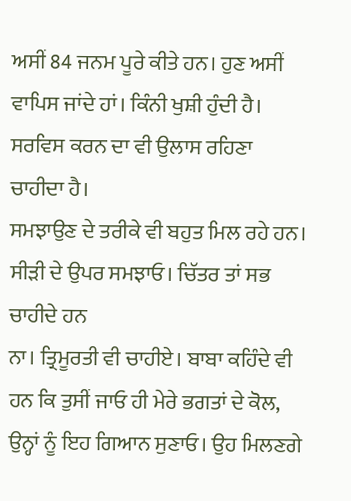ਅਸੀਂ 84 ਜਨਮ ਪੂਰੇ ਕੀਤੇ ਹਨ। ਹੁਣ ਅਸੀਂ
ਵਾਪਿਸ ਜਾਂਦੇ ਹਾਂ। ਕਿੰਨੀ ਖੁਸ਼ੀ ਹੁੰਦੀ ਹੈ। ਸਰਵਿਸ ਕਰਨ ਦਾ ਵੀ ਉਲਾਸ ਰਹਿਣਾ ਚਾਹੀਦਾ ਹੈ।
ਸਮਝਾਉਣ ਦੇ ਤਰੀਕੇ ਵੀ ਬਹੁਤ ਮਿਲ ਰਹੇ ਹਨ। ਸੀੜੀ ਦੇ ਉਪਰ ਸਮਝਾਓ। ਚਿੱਤਰ ਤਾਂ ਸਭ ਚਾਹੀਦੇ ਹਨ
ਨਾ। ਤ੍ਰਿਮੂਰਤੀ ਵੀ ਚਾਹੀਏ। ਬਾਬਾ ਕਹਿੰਦੇ ਵੀ ਹਨ ਕਿ ਤੁਸੀਂ ਜਾਓ ਹੀ ਮੇਰੇ ਭਗਤਾਂ ਦੇ ਕੋਲ,
ਉਨ੍ਹਾਂ ਨੂੰ ਇਹ ਗਿਆਨ ਸੁਣਾਓ। ਉਹ ਮਿਲਣਗੇ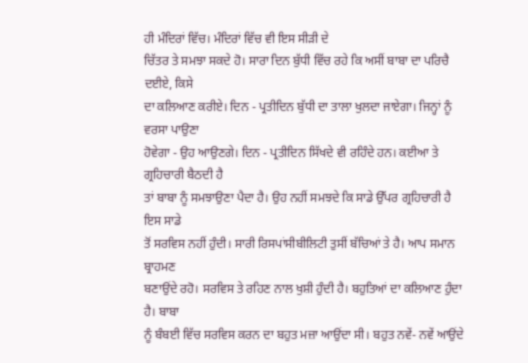ਹੀ ਮੰਦਿਰਾਂ ਵਿੱਚ। ਮੰਦਿਰਾਂ ਵਿੱਚ ਵੀ ਇਸ ਸੀੜੀ ਦੇ
ਚਿੱਤਰ ਤੇ ਸਮਝਾ ਸਕਦੇ ਹੋ। ਸਾਰਾ ਦਿਨ ਬੁੱਧੀ ਵਿੱਚ ਰਹੇ ਕਿ ਅਸੀਂ ਬਾਬਾ ਦਾ ਪਰਿਚੈ ਦਈਏ, ਕਿਸੇ
ਦਾ ਕਲਿਆਣ ਕਰੀਏ। ਦਿਨ - ਪ੍ਰਤੀਦਿਨ ਬੁੱਧੀ ਦਾ ਤਾਲਾ ਖੁਲਦਾ ਜਾਏਗਾ। ਜਿਨ੍ਹਾਂ ਨੂੰ ਵਰਸਾ ਪਾਉਣਾ
ਹੋਵੇਗਾ - ਉਹ ਆਉਣਗੇ। ਦਿਨ - ਪ੍ਰਤੀਦਿਨ ਸਿੱਖਦੇ ਵੀ ਰਹਿੰਦੇ ਹਨ। ਕਈਆ ਤੇ ਗ੍ਰਹਿਚਾਰੀ ਬੈਠਦੀ ਹੈ
ਤਾਂ ਬਾਬਾ ਨੂੰ ਸਮਝਾਉਣਾ ਪੈਦਾ ਹੈ। ਉਹ ਨਹੀਂ ਸਮਝਦੇ ਕਿ ਸਾਡੇ ਉੱਪਰ ਗ੍ਰਹਿਚਾਰੀ ਹੈ ਇਸ ਸਾਡੇ
ਤੋਂ ਸਰਵਿਸ ਨਹੀਂ ਹੁੰਦੀ। ਸਾਰੀ ਰਿਸਪਾਂਸੀਬੀਲਿਟੀ ਤੁਸੀਂ ਬੱਚਿਆਂ ਤੇ ਹੈ। ਆਪ ਸਮਾਨ ਬ੍ਰਾਹਮਣ
ਬਣਾਉਂਦੇ ਰਹੋ। ਸਰਵਿਸ ਤੇ ਰਹਿਣ ਨਾਲ ਖੁਸ਼ੀ ਹੁੰਦੀ ਹੈ। ਬਹੁਤਿਆਂ ਦਾ ਕਲਿਆਣ ਹੁੰਦਾ ਹੈ। ਬਾਬਾ
ਨੂੰ ਬੰਬਈ ਵਿੱਚ ਸਰਵਿਸ ਕਰਨ ਦਾ ਬਹੁਤ ਮਜ਼ਾ ਆਉਂਦਾ ਸੀ। ਬਹੁਤ ਨਵੇਂ- ਨਵੇਂ ਆਉਂਦੇ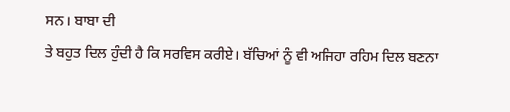ਸਨ। ਬਾਬਾ ਦੀ
ਤੇ ਬਹੁਤ ਦਿਲ ਹੁੰਦੀ ਹੈ ਕਿ ਸਰਵਿਸ ਕਰੀਏ। ਬੱਚਿਆਂ ਨੂੰ ਵੀ ਅਜਿਹਾ ਰਹਿਮ ਦਿਲ ਬਣਨਾ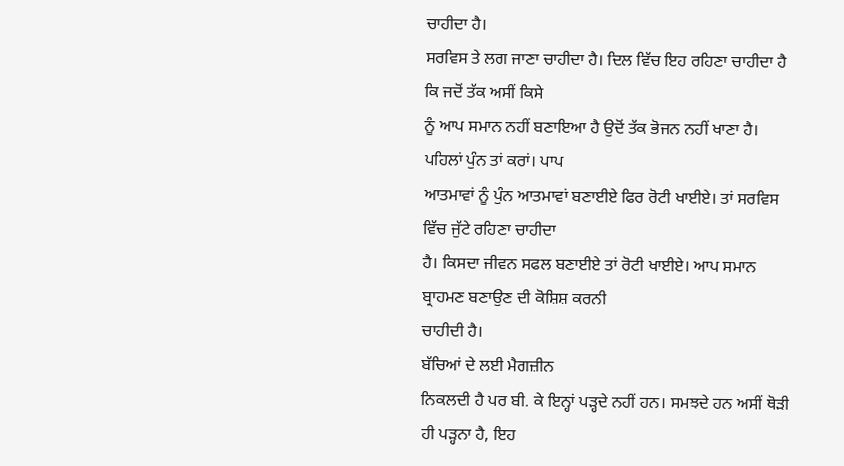ਚਾਹੀਦਾ ਹੈ।
ਸਰਵਿਸ ਤੇ ਲਗ ਜਾਣਾ ਚਾਹੀਦਾ ਹੈ। ਦਿਲ ਵਿੱਚ ਇਹ ਰਹਿਣਾ ਚਾਹੀਦਾ ਹੈ ਕਿ ਜਦੋਂ ਤੱਕ ਅਸੀਂ ਕਿਸੇ
ਨੂੰ ਆਪ ਸਮਾਨ ਨਹੀਂ ਬਣਾਇਆ ਹੈ ਉਦੋਂ ਤੱਕ ਭੋਜਨ ਨਹੀਂ ਖਾਣਾ ਹੈ। ਪਹਿਲਾਂ ਪੁੰਨ ਤਾਂ ਕਰਾਂ। ਪਾਪ
ਆਤਮਾਵਾਂ ਨੂੰ ਪੁੰਨ ਆਤਮਾਵਾਂ ਬਣਾਈਏ ਫਿਰ ਰੋਟੀ ਖਾਈਏ। ਤਾਂ ਸਰਵਿਸ ਵਿੱਚ ਜੁੱਟੇ ਰਹਿਣਾ ਚਾਹੀਦਾ
ਹੈ। ਕਿਸਦਾ ਜੀਵਨ ਸਫਲ ਬਣਾਈਏ ਤਾਂ ਰੋਟੀ ਖਾਈਏ। ਆਪ ਸਮਾਨ ਬ੍ਰਾਹਮਣ ਬਣਾਉਣ ਦੀ ਕੋਸ਼ਿਸ਼ ਕਰਨੀ
ਚਾਹੀਦੀ ਹੈ।
ਬੱਚਿਆਂ ਦੇ ਲਈ ਮੈਗਜ਼ੀਨ
ਨਿਕਲਦੀ ਹੈ ਪਰ ਬੀ. ਕੇ ਇਨ੍ਹਾਂ ਪੜ੍ਹਦੇ ਨਹੀਂ ਹਨ। ਸਮਝਦੇ ਹਨ ਅਸੀਂ ਥੋੜੀ ਹੀ ਪੜ੍ਹਨਾ ਹੈ, ਇਹ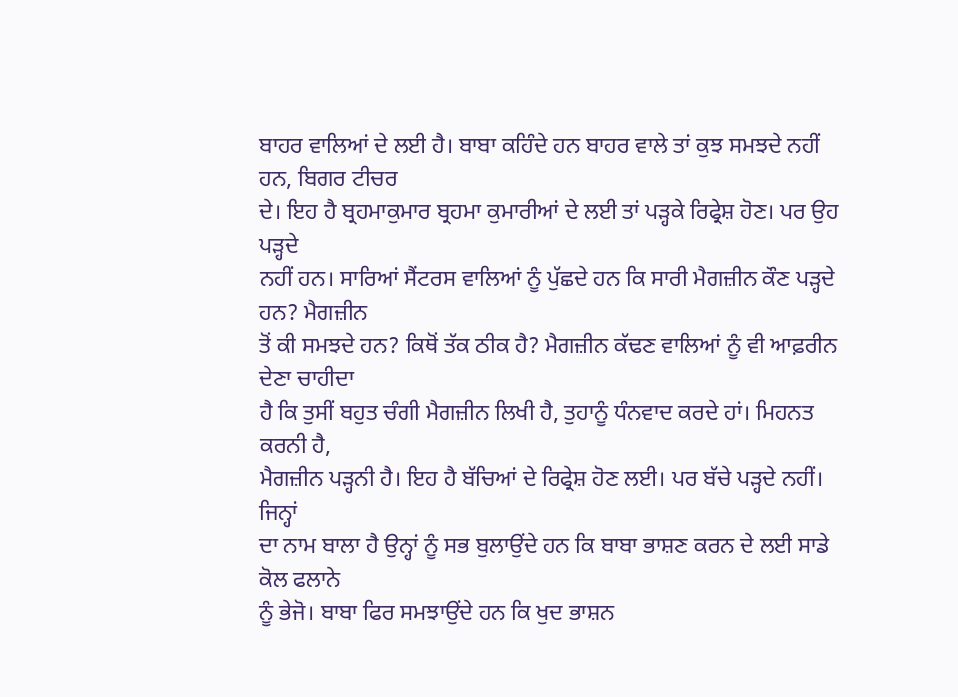ਬਾਹਰ ਵਾਲਿਆਂ ਦੇ ਲਈ ਹੈ। ਬਾਬਾ ਕਹਿੰਦੇ ਹਨ ਬਾਹਰ ਵਾਲੇ ਤਾਂ ਕੁਝ ਸਮਝਦੇ ਨਹੀਂ ਹਨ, ਬਿਗਰ ਟੀਚਰ
ਦੇ। ਇਹ ਹੈ ਬ੍ਰਹਮਾਕੁਮਾਰ ਬ੍ਰਹਮਾ ਕੁਮਾਰੀਆਂ ਦੇ ਲਈ ਤਾਂ ਪੜ੍ਹਕੇ ਰਿਫ੍ਰੇਸ਼ ਹੋਣ। ਪਰ ਉਹ ਪੜ੍ਹਦੇ
ਨਹੀਂ ਹਨ। ਸਾਰਿਆਂ ਸੈਂਟਰਸ ਵਾਲਿਆਂ ਨੂੰ ਪੁੱਛਦੇ ਹਨ ਕਿ ਸਾਰੀ ਮੈਗਜ਼ੀਨ ਕੌਣ ਪੜ੍ਹਦੇ ਹਨ? ਮੈਗਜ਼ੀਨ
ਤੋਂ ਕੀ ਸਮਝਦੇ ਹਨ? ਕਿਥੋਂ ਤੱਕ ਠੀਕ ਹੈ? ਮੈਗਜ਼ੀਨ ਕੱਢਣ ਵਾਲਿਆਂ ਨੂੰ ਵੀ ਆਫ਼ਰੀਨ ਦੇਣਾ ਚਾਹੀਦਾ
ਹੈ ਕਿ ਤੁਸੀਂ ਬਹੁਤ ਚੰਗੀ ਮੈਗਜ਼ੀਨ ਲਿਖੀ ਹੈ, ਤੁਹਾਨੂੰ ਧੰਨਵਾਦ ਕਰਦੇ ਹਾਂ। ਮਿਹਨਤ ਕਰਨੀ ਹੈ,
ਮੈਗਜ਼ੀਨ ਪੜ੍ਹਨੀ ਹੈ। ਇਹ ਹੈ ਬੱਚਿਆਂ ਦੇ ਰਿਫ੍ਰੇਸ਼ ਹੋਣ ਲਈ। ਪਰ ਬੱਚੇ ਪੜ੍ਹਦੇ ਨਹੀਂ। ਜਿਨ੍ਹਾਂ
ਦਾ ਨਾਮ ਬਾਲਾ ਹੈ ਉਨ੍ਹਾਂ ਨੂੰ ਸਭ ਬੁਲਾਉਂਦੇ ਹਨ ਕਿ ਬਾਬਾ ਭਾਸ਼ਣ ਕਰਨ ਦੇ ਲਈ ਸਾਡੇ ਕੋਲ ਫਲਾਨੇ
ਨੂੰ ਭੇਜੋ। ਬਾਬਾ ਫਿਰ ਸਮਝਾਉਂਦੇ ਹਨ ਕਿ ਖੁਦ ਭਾਸ਼ਨ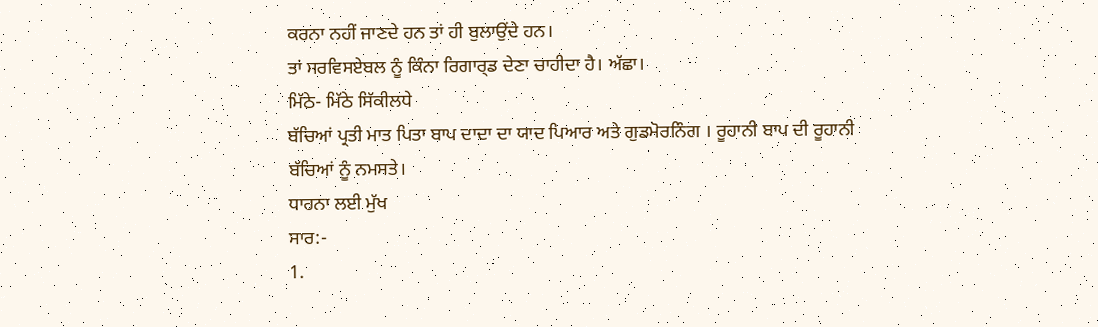ਕਰਨਾ ਨਹੀਂ ਜਾਣਦੇ ਹਨ ਤਾਂ ਹੀ ਬੁਲਾਉਂਦੇ ਹਨ।
ਤਾਂ ਸਰਵਿਸਏਬਲ ਨੂੰ ਕਿੰਨਾ ਰਿਗਾਰ੍ਡ ਦੇਣਾ ਚਾਹੀਦਾ ਹੈ। ਅੱਛਾ।
ਮਿੱਠੇ- ਮਿੱਠੇ ਸਿੱਕੀਲਧੇ
ਬੱਚਿਆਂ ਪ੍ਰਤੀ ਮਾਤ ਪਿਤਾ ਬਾਪ ਦਾਦਾ ਦਾ ਯਾਦ ਪਿਆਰ ਅਤੇ ਗੁਡਮੋਰਨਿੰਗ । ਰੂਹਾਨੀ ਬਾਪ ਦੀ ਰੂਹਾਨੀ
ਬੱਚਿਆਂ ਨੂੰ ਨਮਸਤੇ।
ਧਾਰਨਾ ਲਈ ਮੁੱਖ
ਸਾਰ:-
1.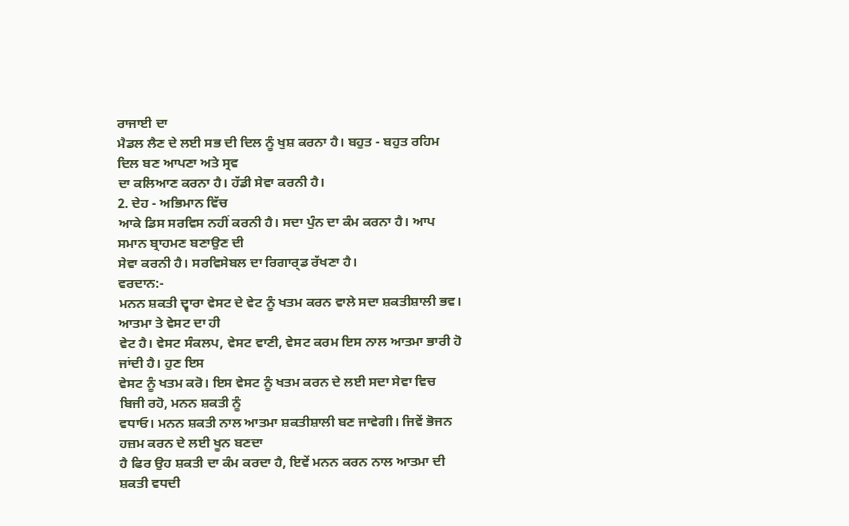ਰਾਜਾਈ ਦਾ
ਮੈਡਲ ਲੈਣ ਦੇ ਲਈ ਸਭ ਦੀ ਦਿਲ ਨੂੰ ਖੁਸ਼ ਕਰਨਾ ਹੈ। ਬਹੁਤ - ਬਹੁਤ ਰਹਿਮ ਦਿਲ ਬਣ ਆਪਣਾ ਅਤੇ ਸ੍ਰਵ
ਦਾ ਕਲਿਆਣ ਕਰਨਾ ਹੈ। ਹੱਡੀ ਸੇਵਾ ਕਰਨੀ ਹੈ।
2. ਦੇਹ - ਅਭਿਮਾਨ ਵਿੱਚ
ਆਕੇ ਡਿਸ ਸਰਵਿਸ ਨਹੀਂ ਕਰਨੀ ਹੈ। ਸਦਾ ਪੁੰਨ ਦਾ ਕੰਮ ਕਰਨਾ ਹੈ। ਆਪ ਸਮਾਨ ਬ੍ਰਾਹਮਣ ਬਣਾਉਣ ਦੀ
ਸੇਵਾ ਕਰਨੀ ਹੈ। ਸਰਵਿਸੇਬਲ ਦਾ ਰਿਗਾਰ੍ਡ ਰੱਖਣਾ ਹੈ।
ਵਰਦਾਨ:-
ਮਨਨ ਸ਼ਕਤੀ ਦ੍ਵਾਰਾ ਵੇਸਟ ਦੇ ਵੇਟ ਨੂੰ ਖਤਮ ਕਰਨ ਵਾਲੇ ਸਦਾ ਸ਼ਕਤੀਸ਼ਾਲੀ ਭਵ।
ਆਤਮਾ ਤੇ ਵੇਸਟ ਦਾ ਹੀ
ਵੇਟ ਹੈ। ਵੇਸਟ ਸੰਕਲਪ, ਵੇਸਟ ਵਾਣੀ, ਵੇਸਟ ਕਰਮ ਇਸ ਨਾਲ ਆਤਮਾ ਭਾਰੀ ਹੋ ਜਾਂਦੀ ਹੈ। ਹੁਣ ਇਸ
ਵੇਸਟ ਨੂੰ ਖਤਮ ਕਰੋ। ਇਸ ਵੇਸਟ ਨੂੰ ਖਤਮ ਕਰਨ ਦੇ ਲਈ ਸਦਾ ਸੇਵਾ ਵਿਚ ਬਿਜੀ ਰਹੋ, ਮਨਨ ਸ਼ਕਤੀ ਨੂੰ
ਵਧਾਓ। ਮਨਨ ਸ਼ਕਤੀ ਨਾਲ ਆਤਮਾ ਸ਼ਕਤੀਸ਼ਾਲੀ ਬਣ ਜਾਵੇਗੀ। ਜਿਵੇਂ ਭੋਜਨ ਹਜ਼ਮ ਕਰਨ ਦੇ ਲਈ ਖੂਨ ਬਣਦਾ
ਹੈ ਫਿਰ ਉਹ ਸ਼ਕਤੀ ਦਾ ਕੰਮ ਕਰਦਾ ਹੈ, ਇਵੇਂ ਮਨਨ ਕਰਨ ਨਾਲ ਆਤਮਾ ਦੀ ਸ਼ਕਤੀ ਵਧਦੀ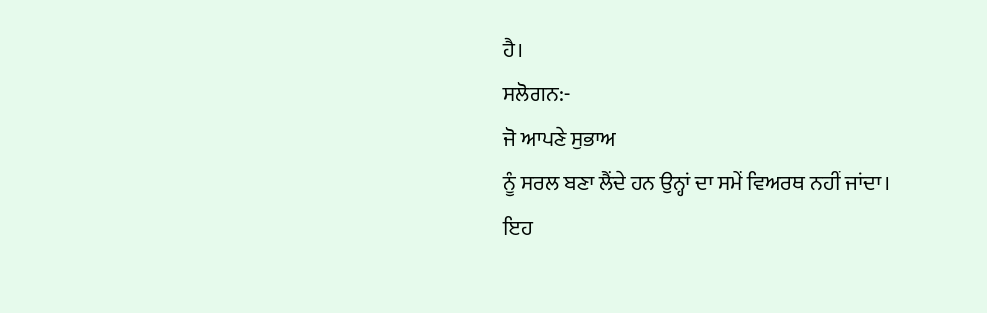ਹੈ।
ਸਲੋਗਨ:-
ਜੋ ਆਪਣੇ ਸੁਭਾਅ
ਨੂੰ ਸਰਲ ਬਣਾ ਲੈਂਦੇ ਹਨ ਉਨ੍ਹਾਂ ਦਾ ਸਮੇਂ ਵਿਅਰਥ ਨਹੀਂ ਜਾਂਦਾ।
ਇਹ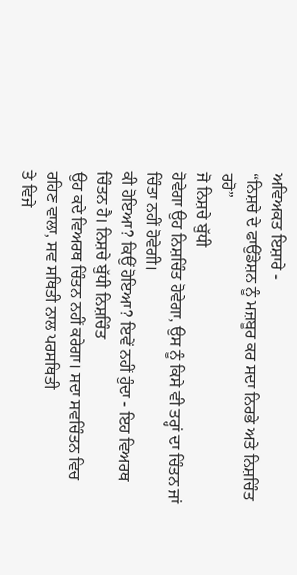ਅਵਿਅਕਤ ਇਸ਼ਾਰੇ -
“ਨਿਸ਼ਚੇ ਦੇ ਫਾਉਂਡੇਸ਼ਨ ਨੂੰ ਮਜ਼ਬੂਰ ਕਰ ਸਦਾ ਨਿਰਭੇ ਅਤੇ ਨਿਸ਼ਚਿੰਤ ਰਹੋ”
ਜੋ ਨਿਸ਼ਚੇ ਬੁੱਧੀ
ਹੋਵੇਗਾ ਉਹ ਨਿਸ਼ਚਿੰਤ ਹੋਵੇਗਾ, ਉਸ ਨੂੰ ਕਿਸੇ ਵੀ ਤਰ੍ਹਾਂ ਦਾ ਚਿੰਤਨ ਜਾਂ ਚਿੰਤਾ ਨਹੀਂ ਹੋਵੇਗੀ।
ਕੀ ਹੋਇਆ? ਕਿਉਂ ਹੋਇਆ? ਇਵੇਂ ਨਹੀਂ ਹੁੰਦਾ - ਇਹ ਵਿਅਰਥ ਚਿੰਤਨ ਹੈ। ਨਿਸ਼ਚੇ ਬੁੱਧੀ ਨਿਸ਼ਚਿੰਤ
ਉਹ ਕਦੇ ਵਿਅਰਥ ਚਿੰਤਨ ਨਹੀਂ ਕਰੇਗਾ। ਸਦਾ ਸਵਚਿੰਤਨ ਵਿਚ ਰਹਿਣ ਵਾਲਾ, ਸਵ ਸਥਿਤੀ ਨਾਲ ਪਰਸਥਿਤੀ
ਤੇ ਵਿਜੇ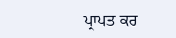ਪ੍ਰਾਪਤ ਕਰ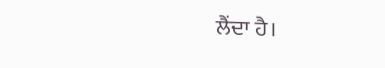ਲੈਂਦਾ ਹੈ।